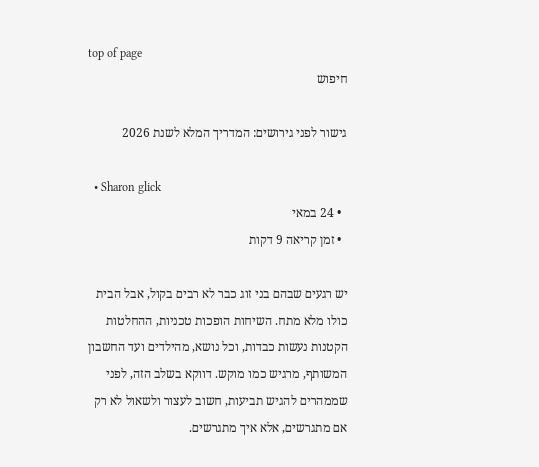top of page
חיפוש

גישור לפני גירושים: המדריך המלא לשנת 2026

  • Sharon glick
  • 24 במאי
  • זמן קריאה 9 דקות

יש רגעים שבהם בני זוג כבר לא רבים בקול, אבל הבית כולו מלא מתח. השיחות הופכות טכניות, ההחלטות הקטנות נעשות כבדות, וכל נושא, מהילדים ועד החשבון המשותף, מרגיש כמו מוקש. דווקא בשלב הזה, לפני שממהרים להגיש תביעות, חשוב לעצור ולשאול לא רק אם מתגרשים, אלא איך מתגרשים.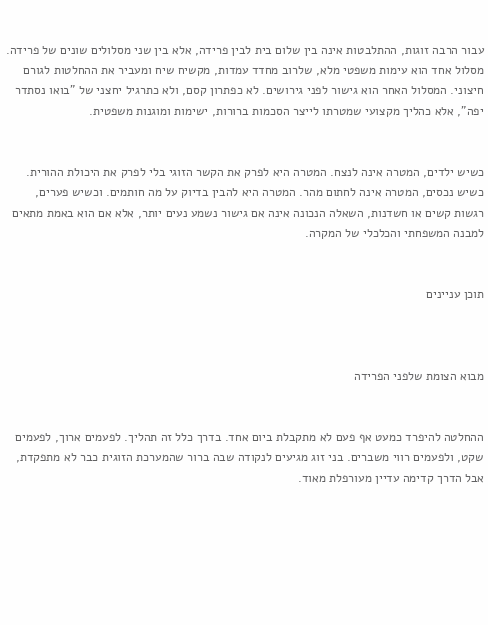עבור הרבה זוגות, ההתלבטות אינה בין שלום בית לבין פרידה, אלא בין שני מסלולים שונים של פרידה. מסלול אחד הוא עימות משפטי מלא, שלרוב מחדד עמדות, מקשיח שיח ומעביר את ההחלטות לגורם חיצוני. המסלול האחר הוא גישור לפני גירושים. לא כפתרון קסם, ולא כתרגיל יחצני של "בואו נסתדר יפה", אלא כהליך מקצועי שמטרתו לייצר הסכמות ברורות, ישימות ומוגנות משפטית.


כשיש ילדים, המטרה אינה לנצח. המטרה היא לפרק את הקשר הזוגי בלי לפרק את היכולת ההורית. כשיש נכסים, המטרה אינה לחתום מהר. המטרה היא להבין בדיוק על מה חותמים. וכשיש פערים, רגשות קשים או חשדנות, השאלה הנכונה אינה אם גישור נשמע נעים יותר, אלא אם הוא באמת מתאים למבנה המשפחתי והכלכלי של המקרה.


תוכן עניינים



מבוא הצומת שלפני הפרידה


ההחלטה להיפרד כמעט אף פעם לא מתקבלת ביום אחד. בדרך כלל זה תהליך. לפעמים ארוך, לפעמים שקט, ולפעמים רווי משברים. בני זוג מגיעים לנקודה שבה ברור שהמערכת הזוגית כבר לא מתפקדת, אבל הדרך קדימה עדיין מעורפלת מאוד.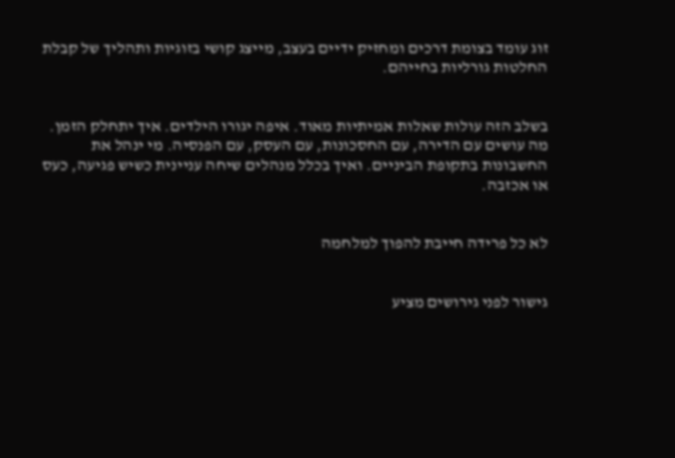זוג עומד בצומת דרכים ומחזיק ידיים בעצב, מייצג קושי בזוגיות ותהליך של קבלת החלטות גורליות בחייהם.


בשלב הזה עולות שאלות אמיתיות מאוד. איפה יגורו הילדים. איך יתחלק הזמן. מה עושים עם הדירה, עם החסכונות, עם העסק, עם הפנסיה. מי ינהל את החשבונות בתקופת הביניים. ואיך בכלל מנהלים שיחה עניינית כשיש פגיעה, כעס או אכזבה.


לא כל פרידה חייבת להפוך למלחמה


גישור לפני גירושים מציע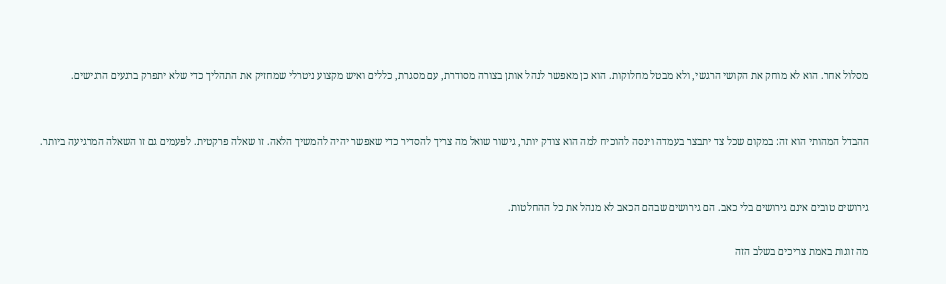מסלול אחר. הוא לא מוחק את הקושי הרגשי, ולא מבטל מחלוקות. הוא כן מאפשר לנהל אותן בצורה מסודרת, עם מסגרת, כללים ואיש מקצוע ניטרלי שמחזיק את התהליך כדי שלא יתפרק ברגעים הרגישים.


ההבדל המהותי הוא זה: במקום שכל צד יתבצר בעמדה וינסה להוכיח למה הוא צודק יותר, גישור שואל מה צריך להסדיר כדי שאפשר יהיה להמשיך הלאה. זו שאלה פרקטית. לפעמים גם זו השאלה המרגיעה ביותר.


גירושים טובים אינם גירושים בלי כאב. הם גירושים שבהם הכאב לא מנהל את כל ההחלטות.

מה זוגות באמת צריכים בשלב הזה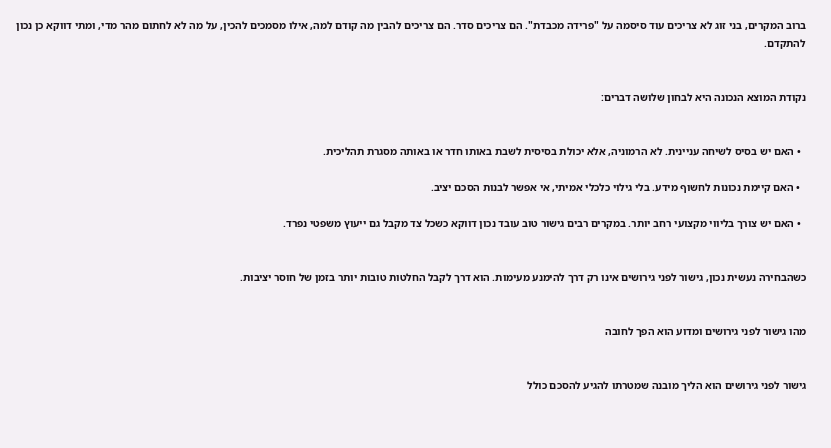ברוב המקרים, בני זוג לא צריכים עוד סיסמה על "פרידה מכבדת". הם צריכים סדר. הם צריכים להבין מה קודם למה, אילו מסמכים להכין, על מה לא לחתום מהר מדי, ומתי דווקא כן נכון להתקדם.


נקודת המוצא הנכונה היא לבחון שלושה דברים:


  • האם יש בסיס לשיחה עניינית. לא הרמוניה, אלא יכולת בסיסית לשבת באותו חדר או באותה מסגרת תהליכית.

  • האם קיימת נכונות לחשוף מידע. בלי גילוי כלכלי אמיתי, אי אפשר לבנות הסכם יציב.

  • האם יש צורך בליווי מקצועי רחב יותר. במקרים רבים גישור טוב עובד נכון דווקא כשכל צד מקבל גם ייעוץ משפטי נפרד.


כשהבחירה נעשית נכון, גישור לפני גירושים אינו רק דרך להימנע מעימות. הוא דרך לקבל החלטות טובות יותר בזמן של חוסר יציבות.


מהו גישור לפני גירושים ומדוע הוא הפך לחובה


גישור לפני גירושים הוא הליך מובנה שמטרתו להגיע להסכם כולל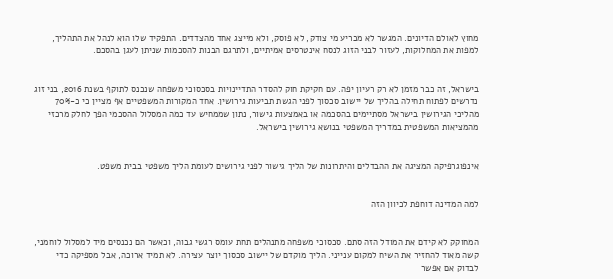מחוץ לאולם הדיונים. המגשר לא מכריע מי צודק, לא פוסק, ולא מייצג אחד מהצדדים. התפקיד שלו הוא לנהל את התהליך, למפות את המחלוקות, לעזור לבני הזוג לנסח אינטרסים אמיתיים, ולתרגם הבנות להסכמות שניתן לעגן בהסכם.


בישראל, זה כבר מזמן לא רק רעיון יפה. עם חקיקת חוק להסדר התדיינויות בסכסוכי משפחה שנכנס לתוקף בשנת 2016, בני זוג נדרשים לפתוח תחילה בהליך של יישוב סכסוך לפני הגשת תביעות גירושין. אחד המקורות המשפטיים אף מציין כי כ-70% מהליכי הגירושין בישראל מסתיימים בהסכמה או באמצעות גישור, נתון שממחיש עד כמה המסלול ההסכמי הפך לחלק מרכזי מהמציאות המשפטית במדריך המשפטי בנושא גירושין בישראל.


אינפוגרפיקה המציגה את ההבדלים והיתרונות של הליך גישור לפני גירושים לעומת הליך משפטי בבית משפט.


למה המדינה דוחפת לכיוון הזה


המחוקק לא קידם את המודל הזה סתם. סכסוכי משפחה מתנהלים תחת עומס רגשי גבוה, וכאשר הם נכנסים מיד למסלול לוחמני, קשה מאוד להחזיר את השיח למקום ענייני. הליך מוקדם של יישוב סכסוך יוצר עצירה. לא תמיד ארוכה, אבל מספיקה כדי לבדוק אם אפשר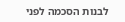לבנות הסכמה לפני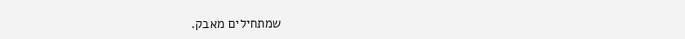שמתחילים מאבק.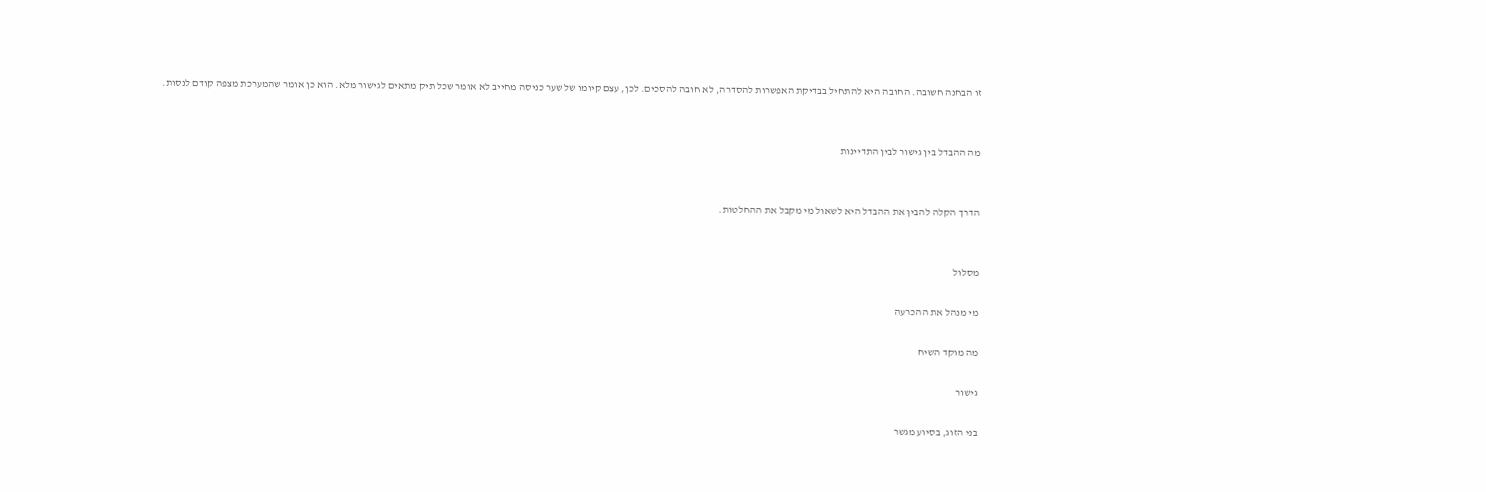זו הבחנה חשובה. החובה היא להתחיל בבדיקת האפשרות להסדרה, לא חובה להסכים. לכן, עצם קיומו של שער כניסה מחייב לא אומר שכל תיק מתאים לגישור מלא. הוא כן אומר שהמערכת מצפה קודם לנסות.


מה ההבדל בין גישור לבין התדיינות


הדרך הקלה להבין את ההבדל היא לשאול מי מקבל את ההחלטות.


מסלול

מי מנהל את ההכרעה

מה מוקד השיח

גישור

בני הזוג, בסיוע מגשר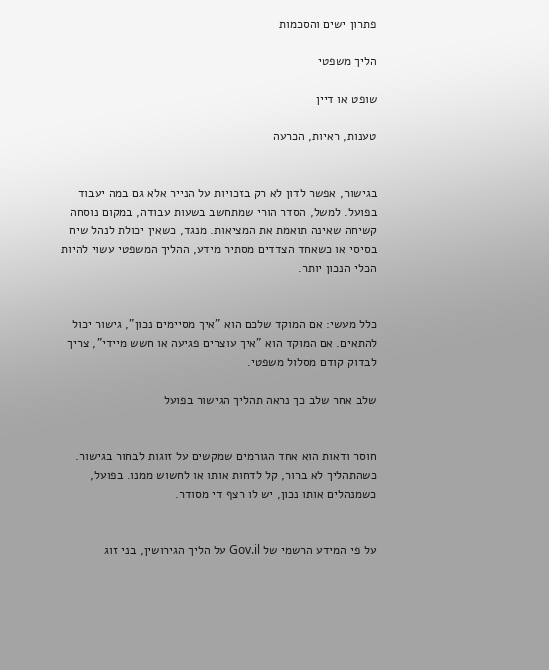פתרון ישים והסכמות

הליך משפטי

שופט או דיין

טענות, ראיות, הכרעה


בגישור, אפשר לדון לא רק בזכויות על הנייר אלא גם במה יעבוד בפועל. למשל, הסדר הורי שמתחשב בשעות עבודה, במקום נוסחה קשיחה שאינה תואמת את המציאות. מנגד, כשאין יכולת לנהל שיח בסיסי או כשאחד הצדדים מסתיר מידע, ההליך המשפטי עשוי להיות הכלי הנכון יותר.


כלל מעשי: אם המוקד שלכם הוא "איך מסיימים נכון", גישור יכול להתאים. אם המוקד הוא "איך עוצרים פגיעה או חשש מיידי", צריך לבדוק קודם מסלול משפטי.

שלב אחר שלב כך נראה תהליך הגישור בפועל


חוסר ודאות הוא אחד הגורמים שמקשים על זוגות לבחור בגישור. כשהתהליך לא ברור, קל לדחות אותו או לחשוש ממנו. בפועל, כשמנהלים אותו נכון, יש לו רצף די מסודר.


על פי המידע הרשמי של Gov.il על הליך הגירושין, בני זוג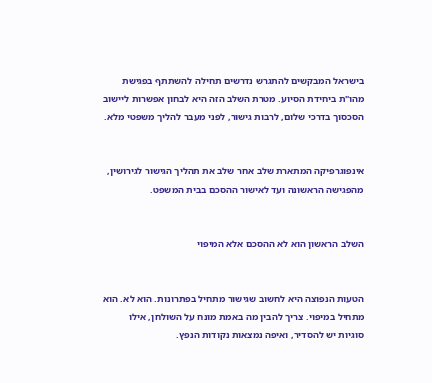בישראל המבקשים להתגרש נדרשים תחילה להשתתף בפגישת מהו"ת ביחידת הסיוע. מטרת השלב הזה היא לבחון אפשרות ליישוב הסכסוך בדרכי שלום, לרבות גישור, לפני מעבר להליך משפטי מלא.


אינפוגרפיקה המתארת שלב אחר שלב את תהליך הגישור לגירושין, מהפגישה הראשונה ועד לאישור ההסכם בבית המשפט.


השלב הראשון הוא לא ההסכם אלא המיפוי


הטעות הנפוצה היא לחשוב שגישור מתחיל בפתרונות. הוא לא. הוא מתחיל במיפוי. צריך להבין מה באמת מונח על השולחן, אילו סוגיות יש להסדיר, ואיפה נמצאות נקודות הנפץ.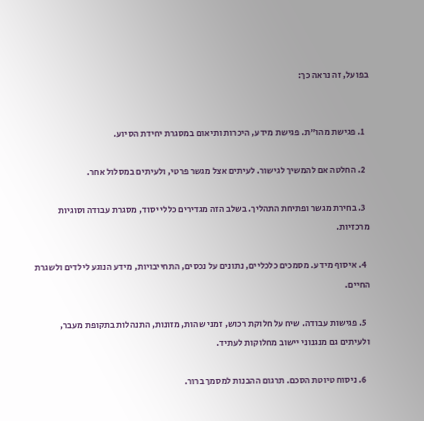בפועל, זה נראה כך:


  1. פגישת מהו"ת. פגישת מידע, היכרות ותיאום במסגרת יחידת הסיוע.

  2. החלטה אם להמשיך לגישור. לעיתים אצל מגשר פרטי, ולעיתים במסלול אחר.

  3. בחירת מגשר ופתיחת התהליך. בשלב הזה מגדירים כללי יסוד, מסגרת עבודה וסוגיות מרכזיות.

  4. איסוף מידע. מסמכים כלכליים, נתונים על נכסים, התחייבויות, מידע הנוגע לילדים ולשגרת החיים.

  5. פגישות עבודה. שיח על חלוקת רכוש, זמני שהות, מזונות, התנהלות בתקופת מעבר, ולעיתים גם מנגנוני יישוב מחלוקות לעתיד.

  6. ניסוח טיוטת הסכם. תרגום ההבנות למסמך ברור.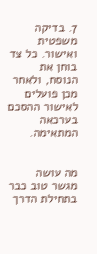7. בדיקה משפטית ואישור. כל צד בוחן את הנוסח, ולאחר מכן פועלים לאישור ההסכם בערכאה המתאימה.


מה עושה מגשר טוב כבר בתחילת הדרך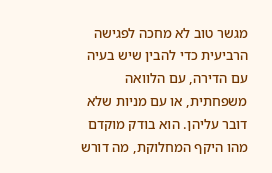מגשר טוב לא מחכה לפגישה הרביעית כדי להבין שיש בעיה עם הדירה, עם הלוואה משפחתית, או עם מניות שלא דובר עליהן. הוא בודק מוקדם מהו היקף המחלוקת, מה דורש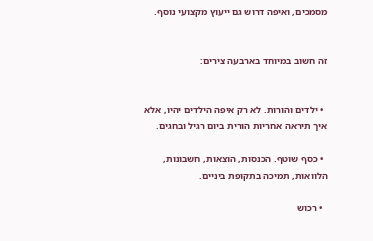מסמכים, ואיפה דרוש גם ייעוץ מקצועי נוסף.


זה חשוב במיוחד בארבעה צירים:


  • ילדים והורות. לא רק איפה הילדים יהיו, אלא איך תיראה אחריות הורית ביום רגיל ובחגים.

  • כסף שוטף. הכנסות, הוצאות, חשבונות, הלוואות, תמיכה בתקופת ביניים.

  • רכוש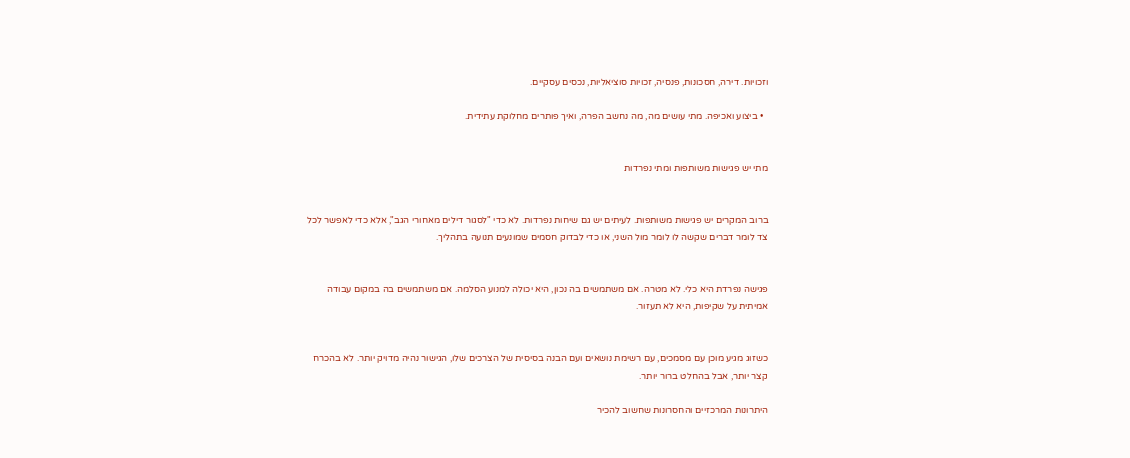וזכויות. דירה, חסכונות, פנסיה, זכויות סוציאליות, נכסים עסקיים.

  • ביצוע ואכיפה. מתי עושים מה, מה נחשב הפרה, ואיך פותרים מחלוקת עתידית.


מתי יש פגישות משותפות ומתי נפרדות


ברוב המקרים יש פגישות משותפות. לעיתים יש גם שיחות נפרדות. לא כדי "לסגור דילים מאחורי הגב", אלא כדי לאפשר לכל צד לומר דברים שקשה לו לומר מול השני, או כדי לבדוק חסמים שמונעים תנועה בתהליך.


פגישה נפרדת היא כלי. לא מטרה. אם משתמשים בה נכון, היא יכולה למנוע הסלמה. אם משתמשים בה במקום עבודה אמיתית על שקיפות, היא לא תעזור.


כשזוג מגיע מוכן עם מסמכים, עם רשימת נושאים ועם הבנה בסיסית של הצרכים שלו, הגישור נהיה מדויק יותר. לא בהכרח קצר יותר, אבל בהחלט ברור יותר.

היתרונות המרכזיים והחסרונות שחשוב להכיר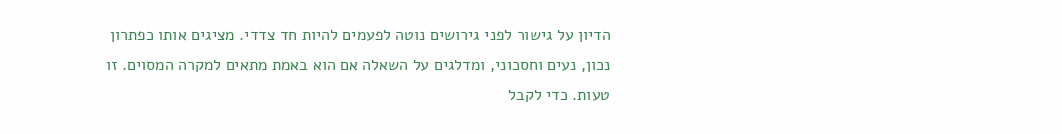הדיון על גישור לפני גירושים נוטה לפעמים להיות חד צדדי. מציגים אותו כפתרון נכון, נעים וחסכוני, ומדלגים על השאלה אם הוא באמת מתאים למקרה המסוים. זו טעות. כדי לקבל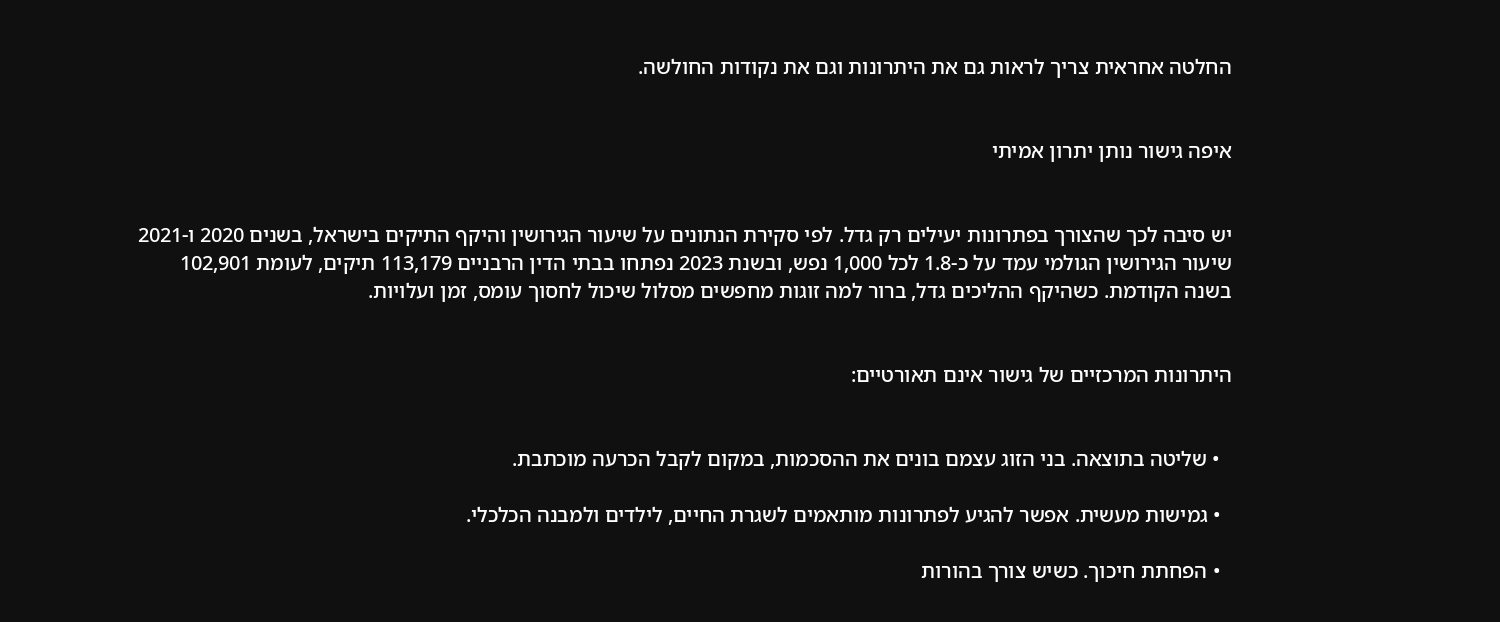החלטה אחראית צריך לראות גם את היתרונות וגם את נקודות החולשה.


איפה גישור נותן יתרון אמיתי


יש סיבה לכך שהצורך בפתרונות יעילים רק גדל. לפי סקירת הנתונים על שיעור הגירושין והיקף התיקים בישראל, בשנים 2020 ו-2021 שיעור הגירושין הגולמי עמד על כ-1.8 לכל 1,000 נפש, ובשנת 2023 נפתחו בבתי הדין הרבניים 113,179 תיקים, לעומת 102,901 בשנה הקודמת. כשהיקף ההליכים גדל, ברור למה זוגות מחפשים מסלול שיכול לחסוך עומס, זמן ועלויות.


היתרונות המרכזיים של גישור אינם תאורטיים:


  • שליטה בתוצאה. בני הזוג עצמם בונים את ההסכמות, במקום לקבל הכרעה מוכתבת.

  • גמישות מעשית. אפשר להגיע לפתרונות מותאמים לשגרת החיים, לילדים ולמבנה הכלכלי.

  • הפחתת חיכוך. כשיש צורך בהורות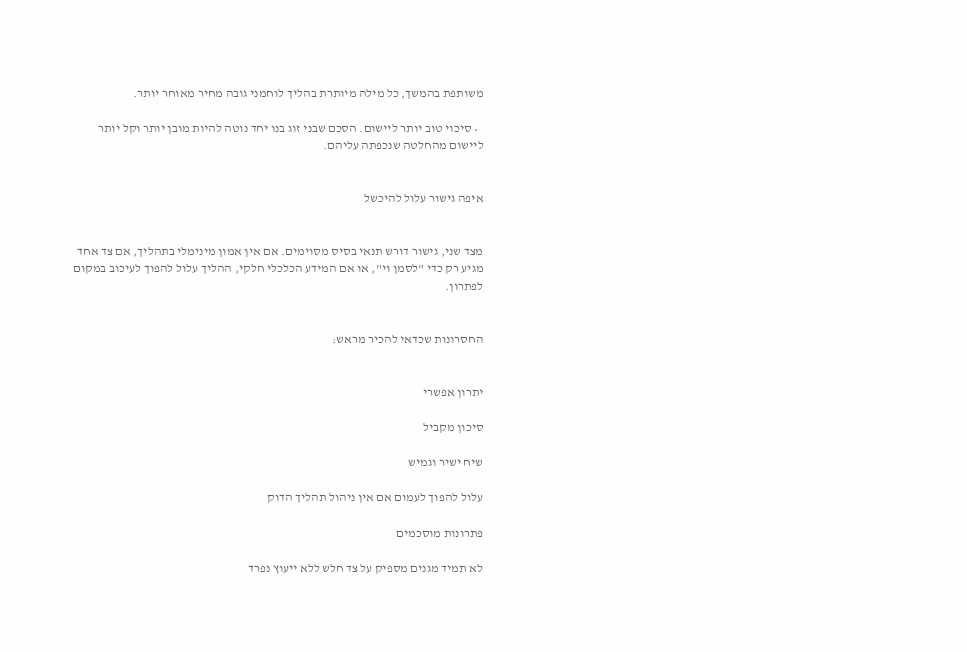משותפת בהמשך, כל מילה מיותרת בהליך לוחמני גובה מחיר מאוחר יותר.

  • סיכוי טוב יותר ליישום. הסכם שבני זוג בנו יחד נוטה להיות מובן יותר וקל יותר ליישום מהחלטה שנכפתה עליהם.


איפה גישור עלול להיכשל


מצד שני, גישור דורש תנאי בסיס מסוימים. אם אין אמון מינימלי בתהליך, אם צד אחד מגיע רק כדי "לסמן וי", או אם המידע הכלכלי חלקי, ההליך עלול להפוך לעיכוב במקום לפתרון.


החסרונות שכדאי להכיר מראש:


יתרון אפשרי

סיכון מקביל

שיח ישיר וגמיש

עלול להפוך לעמום אם אין ניהול תהליך הדוק

פתרונות מוסכמים

לא תמיד מגנים מספיק על צד חלש ללא ייעוץ נפרד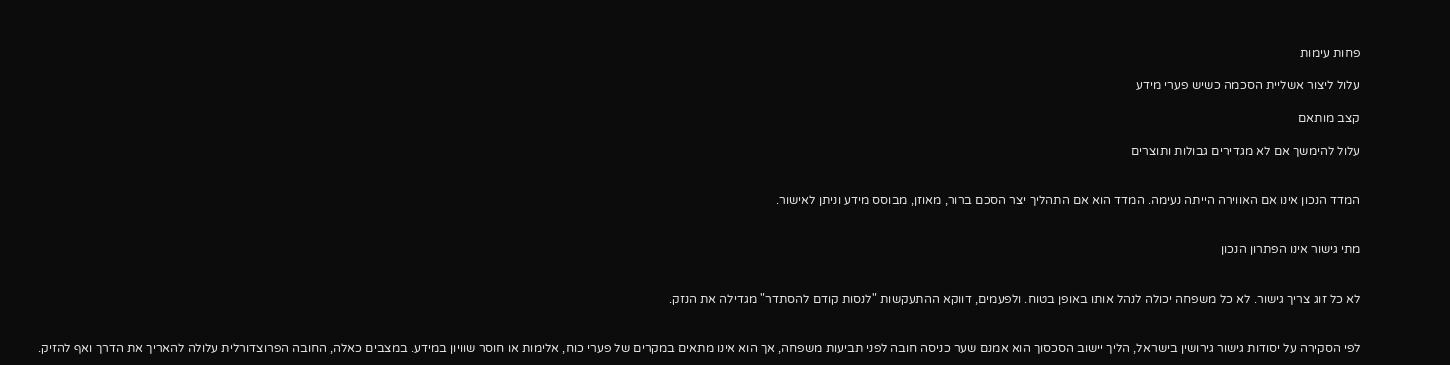פחות עימות

עלול ליצור אשליית הסכמה כשיש פערי מידע

קצב מותאם

עלול להימשך אם לא מגדירים גבולות ותוצרים


המדד הנכון אינו אם האווירה הייתה נעימה. המדד הוא אם התהליך יצר הסכם ברור, מאוזן, מבוסס מידע וניתן לאישור.


מתי גישור אינו הפתרון הנכון


לא כל זוג צריך גישור. לא כל משפחה יכולה לנהל אותו באופן בטוח. ולפעמים, דווקא ההתעקשות "לנסות קודם להסתדר" מגדילה את הנזק.


לפי הסקירה על יסודות גישור גירושין בישראל, הליך יישוב הסכסוך הוא אמנם שער כניסה חובה לפני תביעות משפחה, אך הוא אינו מתאים במקרים של פערי כוח, אלימות או חוסר שוויון במידע. במצבים כאלה, החובה הפרוצדורלית עלולה להאריך את הדרך ואף להזיק.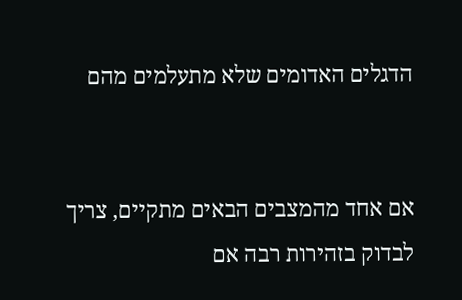הדגלים האדומים שלא מתעלמים מהם


אם אחד מהמצבים הבאים מתקיים, צריך לבדוק בזהירות רבה אם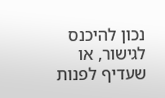נכון להיכנס לגישור, או שעדיף לפנות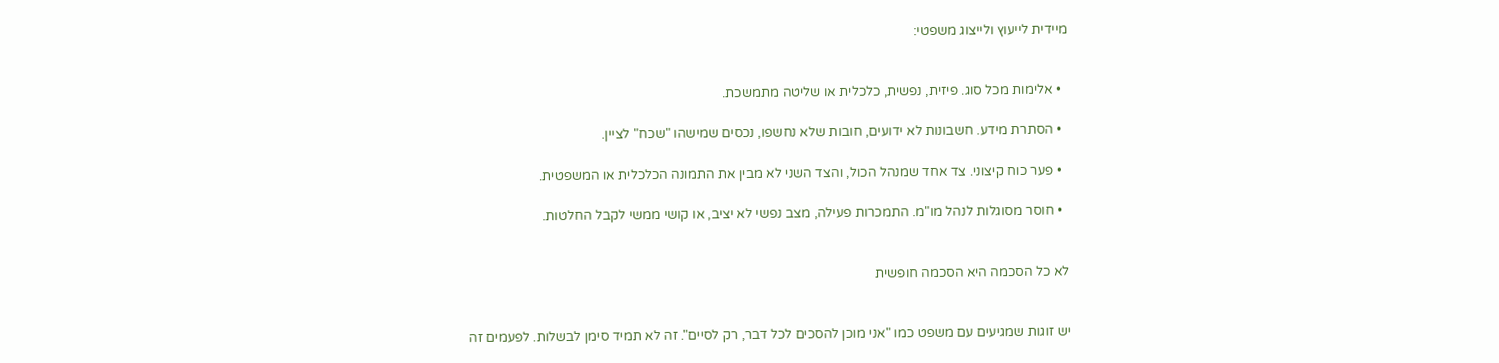מיידית לייעוץ ולייצוג משפטי:


  • אלימות מכל סוג. פיזית, נפשית, כלכלית או שליטה מתמשכת.

  • הסתרת מידע. חשבונות לא ידועים, חובות שלא נחשפו, נכסים שמישהו "שכח" לציין.

  • פער כוח קיצוני. צד אחד שמנהל הכול, והצד השני לא מבין את התמונה הכלכלית או המשפטית.

  • חוסר מסוגלות לנהל מו"מ. התמכרות פעילה, מצב נפשי לא יציב, או קושי ממשי לקבל החלטות.


לא כל הסכמה היא הסכמה חופשית


יש זוגות שמגיעים עם משפט כמו "אני מוכן להסכים לכל דבר, רק לסיים". זה לא תמיד סימן לבשלות. לפעמים זה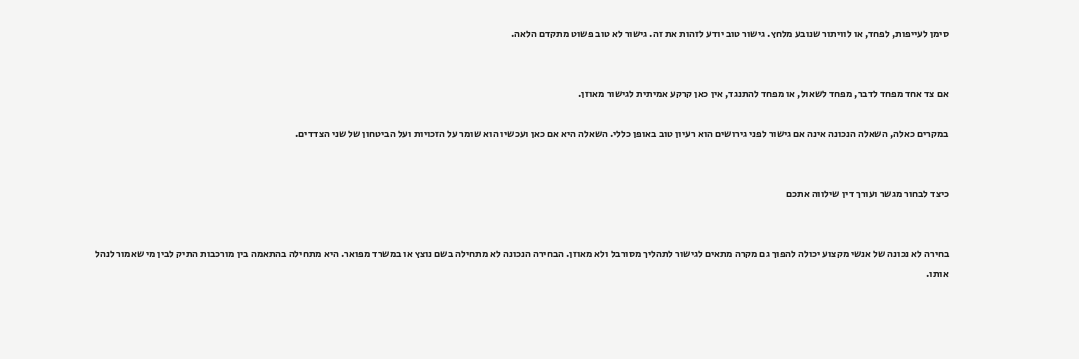סימן לעייפות, לפחד, או לוויתור שנובע מלחץ. גישור טוב יודע לזהות את זה. גישור לא טוב פשוט מתקדם הלאה.


אם צד אחד מפחד לדבר, מפחד לשאול, או מפחד להתנגד, אין כאן קרקע אמיתית לגישור מאוזן.

במקרים כאלה, השאלה הנכונה אינה אם גישור לפני גירושים הוא רעיון טוב באופן כללי. השאלה היא אם כאן ועכשיו הוא שומר על הזכויות ועל הביטחון של שני הצדדים.


כיצד לבחור מגשר ועורך דין שילווה אתכם


בחירה לא נכונה של אנשי מקצוע יכולה להפוך גם מקרה מתאים לגישור לתהליך מסורבל ולא מאוזן. הבחירה הנכונה לא מתחילה בשם נוצץ או במשרד מפואר. היא מתחילה בהתאמה בין מורכבות התיק לבין מי שאמור לנהל אותו.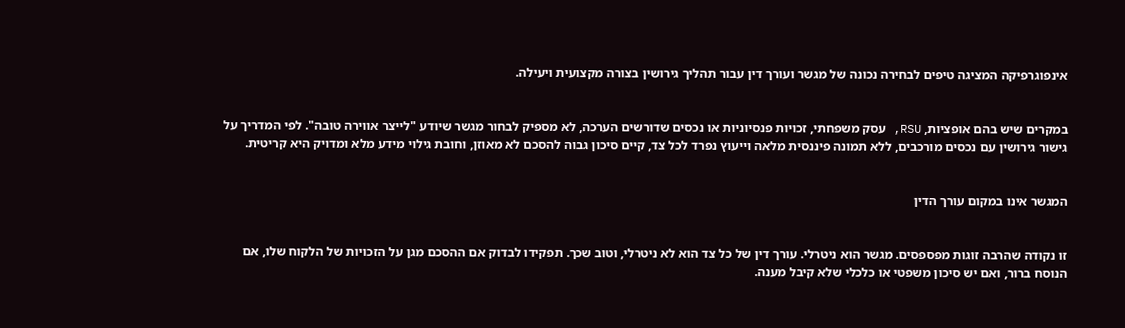אינפוגרפיקה המציגה טיפים לבחירה נכונה של מגשר ועורך דין עבור תהליך גירושין בצורה מקצועית ויעילה.


במקרים שיש בהם אופציות, RSU, עסק משפחתי, זכויות פנסיוניות או נכסים שדורשים הערכה, לא מספיק לבחור מגשר שיודע "לייצר אווירה טובה". לפי המדריך על גישור גירושין עם נכסים מורכבים, ללא תמונה פיננסית מלאה וייעוץ נפרד לכל צד, קיים סיכון גבוה להסכם לא מאוזן, וחובת גילוי מידע מלא ומדויק היא קריטית.


המגשר אינו במקום עורך הדין


זו נקודה שהרבה זוגות מפספסים. מגשר הוא ניטרלי. עורך דין של כל צד הוא לא ניטרלי, וטוב שכך. תפקידו לבדוק אם ההסכם מגן על הזכויות של הלקוח שלו, אם הנוסח ברור, ואם יש סיכון משפטי או כלכלי שלא קיבל מענה.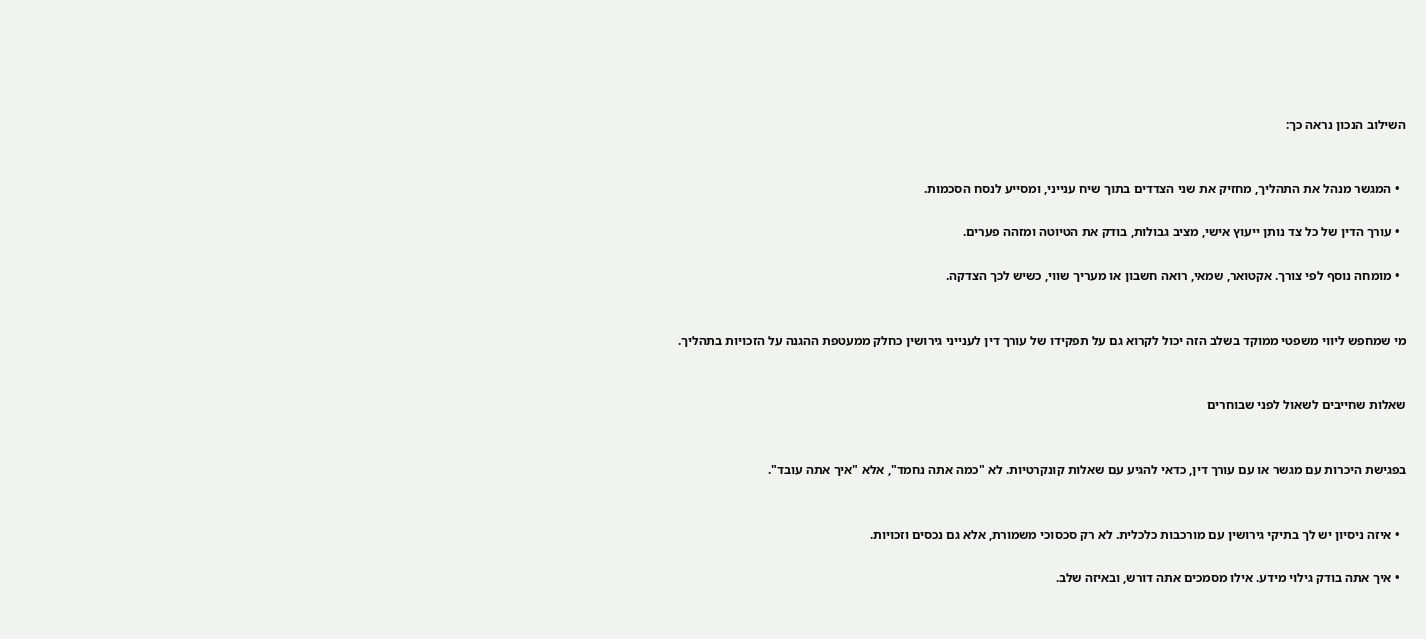השילוב הנכון נראה כך:


  • המגשר מנהל את התהליך, מחזיק את שני הצדדים בתוך שיח ענייני, ומסייע לנסח הסכמות.

  • עורך הדין של כל צד נותן ייעוץ אישי, מציב גבולות, בודק את הטיוטה ומזהה פערים.

  • מומחה נוסף לפי צורך. אקטואר, שמאי, רואה חשבון או מעריך שווי, כשיש לכך הצדקה.


מי שמחפש ליווי משפטי ממוקד בשלב הזה יכול לקרוא גם על תפקידו של עורך דין לענייני גירושין כחלק ממעטפת ההגנה על הזכויות בתהליך.


שאלות שחייבים לשאול לפני שבוחרים


בפגישת היכרות עם מגשר או עם עורך דין, כדאי להגיע עם שאלות קונקרטיות. לא "כמה אתה נחמד", אלא "איך אתה עובד".


  • איזה ניסיון יש לך בתיקי גירושין עם מורכבות כלכלית. לא רק סכסוכי משמורת, אלא גם נכסים וזכויות.

  • איך אתה בודק גילוי מידע. אילו מסמכים אתה דורש, ובאיזה שלב.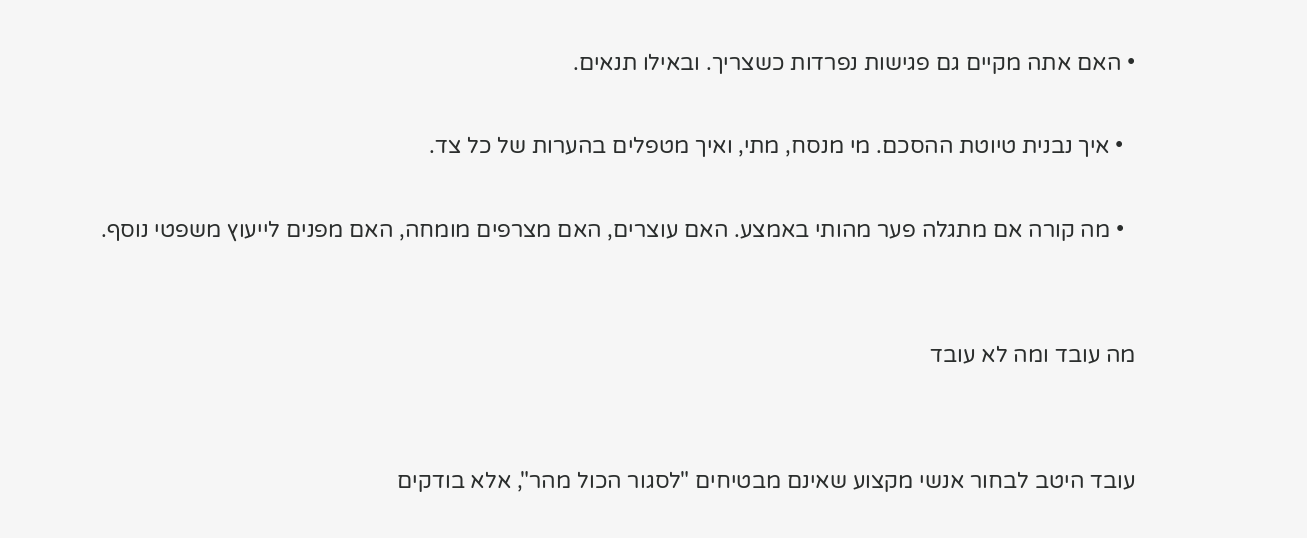• האם אתה מקיים גם פגישות נפרדות כשצריך. ובאילו תנאים.

  • איך נבנית טיוטת ההסכם. מי מנסח, מתי, ואיך מטפלים בהערות של כל צד.

  • מה קורה אם מתגלה פער מהותי באמצע. האם עוצרים, האם מצרפים מומחה, האם מפנים לייעוץ משפטי נוסף.


מה עובד ומה לא עובד


עובד היטב לבחור אנשי מקצוע שאינם מבטיחים "לסגור הכול מהר", אלא בודקים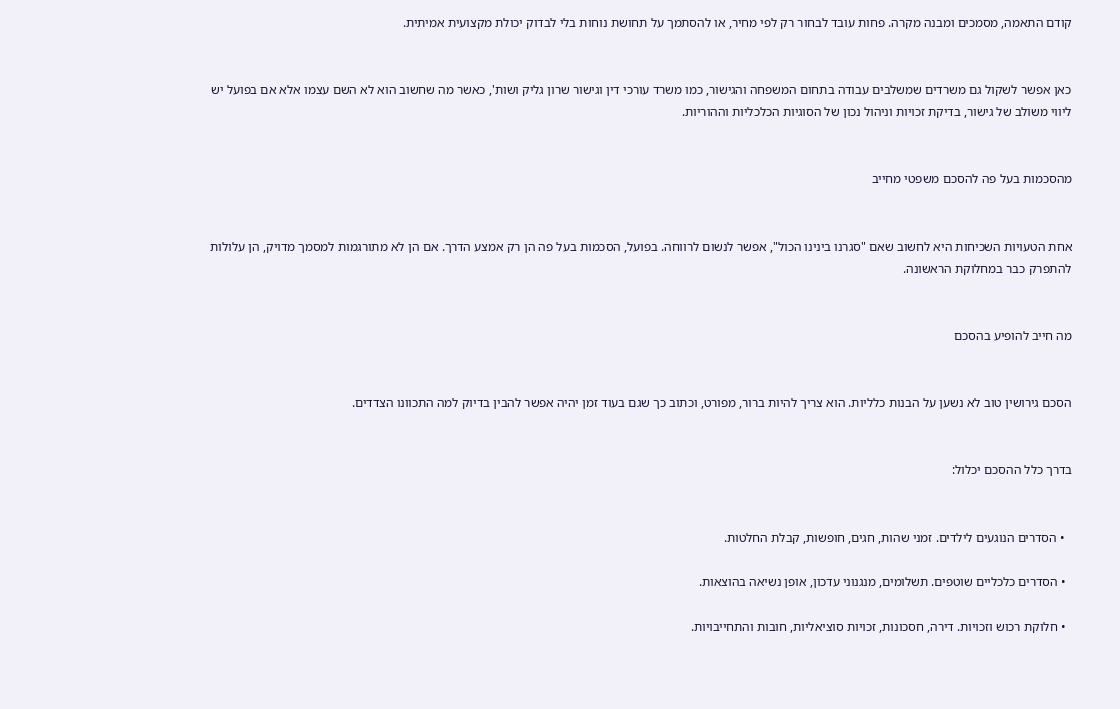קודם התאמה, מסמכים ומבנה מקרה. פחות עובד לבחור רק לפי מחיר, או להסתמך על תחושת נוחות בלי לבדוק יכולת מקצועית אמיתית.


כאן אפשר לשקול גם משרדים שמשלבים עבודה בתחום המשפחה והגישור, כמו משרד עורכי דין וגישור שרון גליק ושות', כאשר מה שחשוב הוא לא השם עצמו אלא אם בפועל יש ליווי משולב של גישור, בדיקת זכויות וניהול נכון של הסוגיות הכלכליות וההוריות.


מהסכמות בעל פה להסכם משפטי מחייב


אחת הטעויות השכיחות היא לחשוב שאם "סגרנו בינינו הכול", אפשר לנשום לרווחה. בפועל, הסכמות בעל פה הן רק אמצע הדרך. אם הן לא מתורגמות למסמך מדויק, הן עלולות להתפרק כבר במחלוקת הראשונה.


מה חייב להופיע בהסכם


הסכם גירושין טוב לא נשען על הבנות כלליות. הוא צריך להיות ברור, מפורט, וכתוב כך שגם בעוד זמן יהיה אפשר להבין בדיוק למה התכוונו הצדדים.


בדרך כלל ההסכם יכלול:


  • הסדרים הנוגעים לילדים. זמני שהות, חגים, חופשות, קבלת החלטות.

  • הסדרים כלכליים שוטפים. תשלומים, מנגנוני עדכון, אופן נשיאה בהוצאות.

  • חלוקת רכוש וזכויות. דירה, חסכונות, זכויות סוציאליות, חובות והתחייבויות.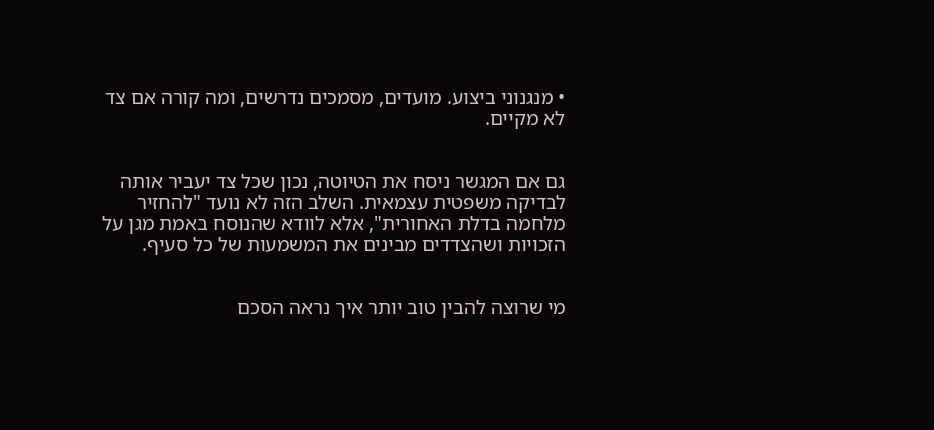• מנגנוני ביצוע. מועדים, מסמכים נדרשים, ומה קורה אם צד לא מקיים.


גם אם המגשר ניסח את הטיוטה, נכון שכל צד יעביר אותה לבדיקה משפטית עצמאית. השלב הזה לא נועד "להחזיר מלחמה בדלת האחורית", אלא לוודא שהנוסח באמת מגן על הזכויות ושהצדדים מבינים את המשמעות של כל סעיף.


מי שרוצה להבין טוב יותר איך נראה הסכם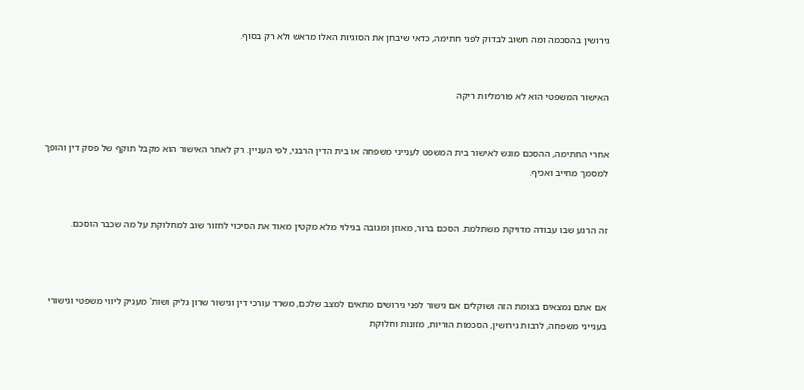גירושין בהסכמה ומה חשוב לבדוק לפני חתימה, כדאי שיבחן את הסוגיות האלו מראש ולא רק בסוף.


האישור המשפטי הוא לא פורמליות ריקה


אחרי החתימה, ההסכם מוגש לאישור בית המשפט לענייני משפחה או בית הדין הרבני, לפי העניין. רק לאחר האישור הוא מקבל תוקף של פסק דין והופך למסמך מחייב ואכיף.


זה הרגע שבו עבודה מדויקת משתלמת. הסכם ברור, מאוזן ומגובה בגילוי מלא מקטין מאוד את הסיכוי לחזור שוב למחלוקת על מה שכבר הוסכם.



אם אתם נמצאים בצומת הזה ושוקלים אם גישור לפני גירושים מתאים למצב שלכם, משרד עורכי דין וגישור שרון גליק ושות' מעניק ליווי משפטי וגישורי בענייני משפחה, לרבות גירושין, הסכמות הוריות, מזונות וחלוקת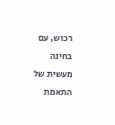רכוש, עם בחינה מעשית של התאמת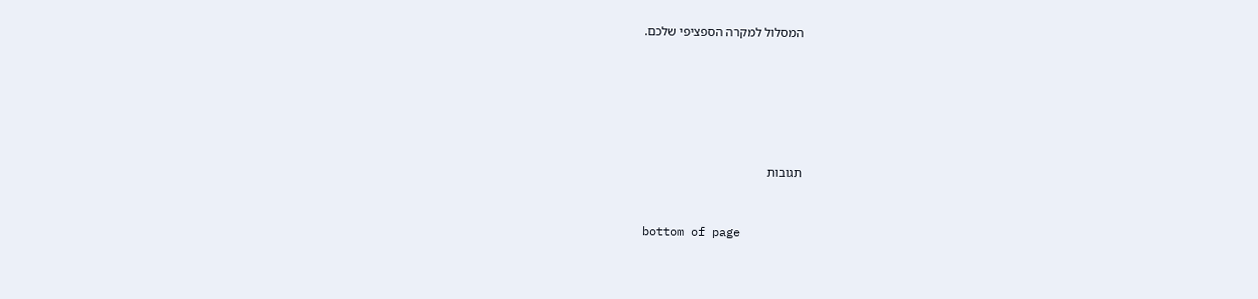המסלול למקרה הספציפי שלכם.






תגובות


bottom of page